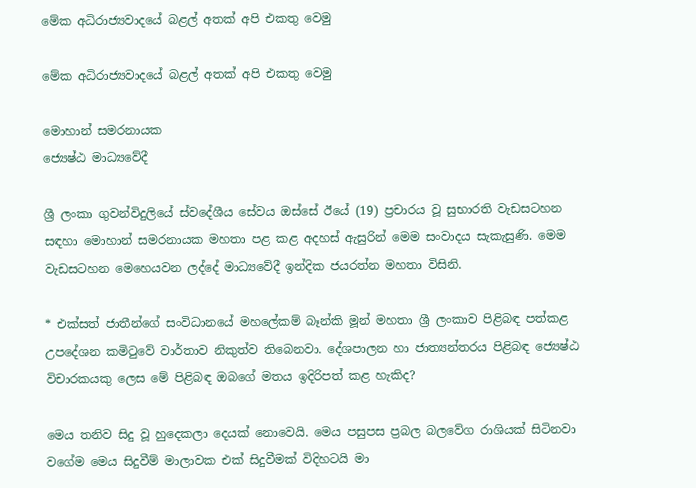මේක අධිරාජ්‍යවාදයේ බළල් අතක් අපි එකතු වෙමු

මේක අධිරාජ්‍යවාදයේ බළල් අතක් අපි එකතු වෙමු

මොහාන් සමරනායක
ජ්‍යෙෂ්ඨ මාධ්‍යවේදී

ශ්‍රී ලංකා ගුවන්විදුලියේ ස්වදේශීය සේවය ඔස්සේ ඊයේ (19) ප්‍රචාරය වූ සුභාරති වැඩසටහන සඳහා මොහාන් සමරනායක මහතා පළ කළ අදහස් ඇසුරින් මෙම සංවාදය සැකැසුණි. මෙම වැඩසටහන මෙහෙයවන ලද්දේ මාධ්‍යවේදී ඉන්දික ජයරත්න මහතා විසිනි.

* එක්සත් ජාතීන්ගේ සංවිධානයේ මහලේකම් බෑන්කි මූන් මහතා ශ්‍රී ලංකාව පිළිබඳ පත්කළ උපදේශන කමිටුවේ වාර්තාව නිකුත්ව තිබෙනවා. දේශපාලන හා ජාත්‍යන්තරය පිළිබඳ ජ්‍යෙෂ්ඨ විචාරකයකු ලෙස මේ පිළිබඳ ඔබගේ මතය ඉදිරිපත් කළ හැකිද?

මෙය තනිව සිදු වූ හුදෙකලා දෙයක් නොවෙයි. මෙය පසුපස ප්‍රබල බලවේග රාශියක් සිටිනවා වගේම මෙය සිදුවීම් මාලාවක එක් සිදුවීමක් විදිහටයි මා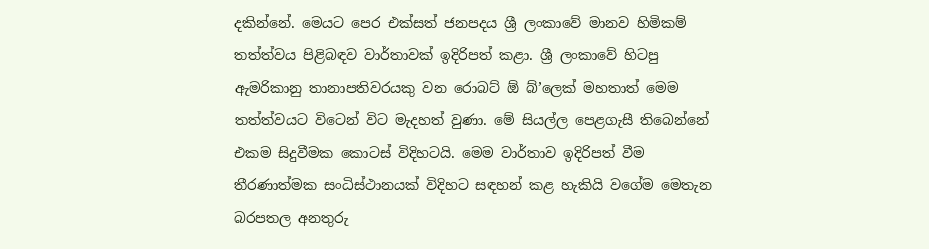දකින්නේ. මෙයට පෙර එක්සත් ජනපදය ශ්‍රී ලංකාවේ මානව හිමිකම් තත්ත්වය පිළිබඳව වාර්තාවක් ඉදිරිපත් කළා. ශ්‍රී ලංකාවේ හිටපු ඇමරිකානු තානාපතිවරයකු වන රොබට් ඕ බ්’ලෙක් මහතාත් මෙම තත්ත්වයට විටෙන් විට මැදහත් වුණා. මේ සියල්ල පෙළගැසී තිබෙන්නේ එකම සිදුවීමක කොටස් විදිහටයි. මෙම වාර්තාව ඉදිරිපත් වීම තීරණාත්මක සංධිස්ථානයක් විදිහට සඳහන් කළ හැකියි වගේම මෙතැන බරපතල අනතුරු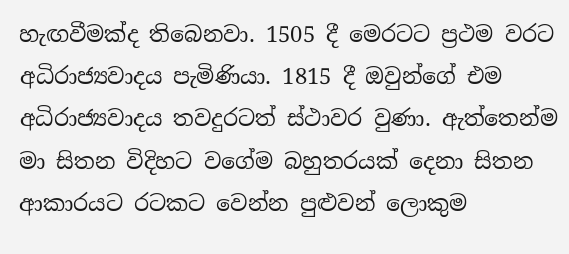හැඟවීමක්ද තිබෙනවා. 1505 දී මෙරටට ප්‍රථම වරට අධිරාජ්‍යවාදය පැමිණියා. 1815 දී ඔවුන්ගේ එම අධිරාජ්‍යවාදය තවදුරටත් ස්ථාවර වුණා. ඇත්තෙන්ම මා සිතන විදිහට වගේම බහුතරයක් දෙනා සිතන ආකාරයට රටකට වෙන්න පුළුවන් ලොකුම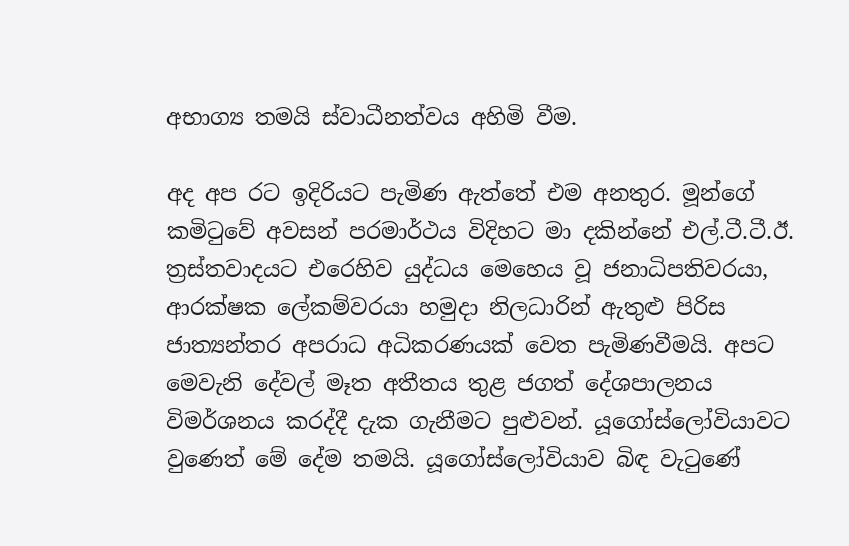අභාග්‍ය තමයි ස්වාධීනත්වය අහිමි වීම.

අද අප රට ඉදිරියට පැමිණ ඇත්තේ එම අනතුර. මූන්ගේ කමිටුවේ අවසන් පරමාර්ථය විදිහට මා දකින්නේ එල්.ටී.ටී.ඊ. ත්‍රස්තවාදයට එරෙහිව යුද්ධය මෙහෙය වූ ජනාධිපතිවරයා, ආරක්ෂක ලේකම්වරයා හමුදා නිලධාරින් ඇතුළු පිරිස ජාත්‍යන්තර අපරාධ අධිකරණයක් වෙත පැමිණවීමයි. අපට මෙවැනි දේවල් මෑත අතීතය තුළ ජගත් දේශපාලනය විමර්ශනය කරද්දී දැක ගැනීමට පුළුවන්. යූගෝස්ලෝවියාවට වුණෙත් මේ දේම තමයි. යූගෝස්ලෝවියාව බිඳ වැටුණේ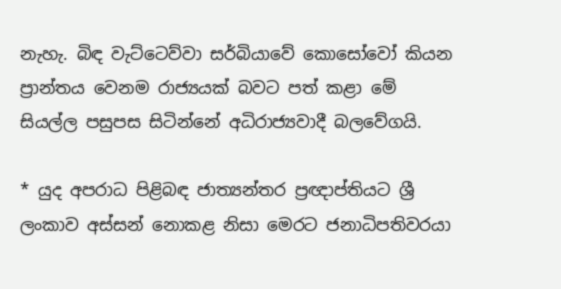නැහැ. බිඳ වැට්ටෙව්වා සර්බියාවේ කොසෝවෝ කියන ප්‍රාන්තය වෙනම රාජ්‍යයක් බවට පත් කළා මේ සියල්ල පසුපස සිටින්නේ අධිරාජ්‍යවාදී බලවේගයි.

* යුද අපරාධ පිළිබඳ ජාත්‍යන්තර ප්‍රඥාප්තියට ශ්‍රී ලංකාව අස්සන් නොකළ නිසා මෙරට ජනාධිපතිවරයා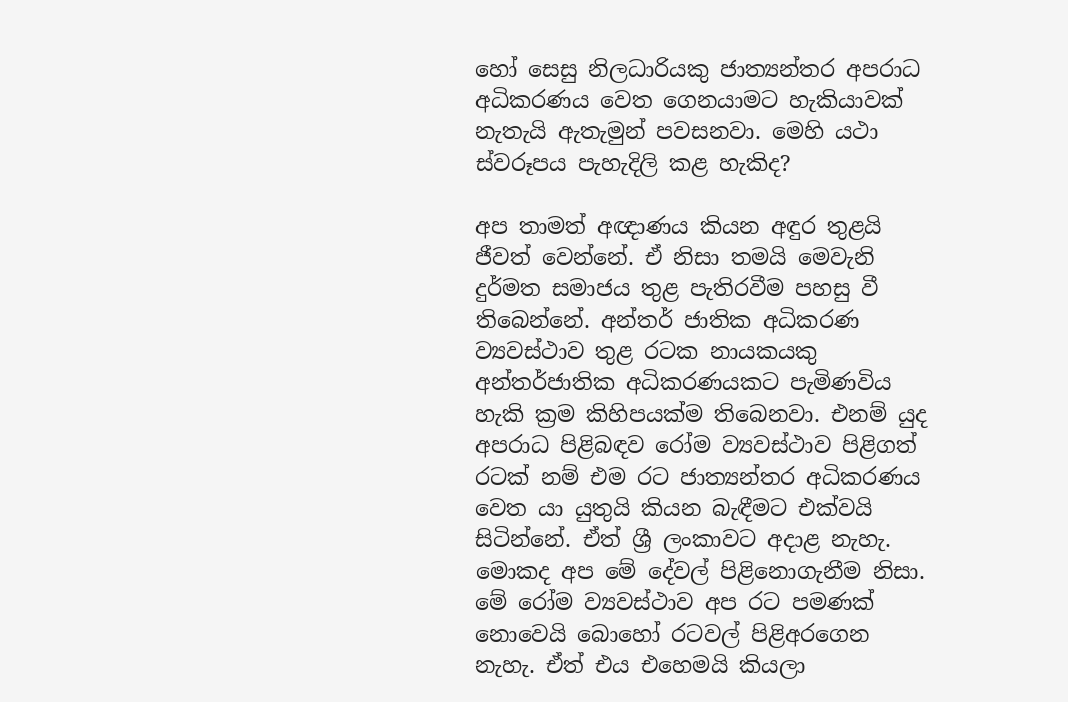හෝ සෙසු නිලධාරියකු ජාත්‍යන්තර අපරාධ අධිකරණය වෙත ගෙනයාමට හැකියාවක් නැතැයි ඇතැමුන් පවසනවා. මෙහි යථා ස්වරූපය පැහැදිලි කළ හැකිද?

අප තාමත් අඥාණය කියන අඳුර තුළයි ජීවත් වෙන්නේ. ඒ නිසා තමයි මෙවැනි දුර්මත සමාජය තුළ පැතිරවීම පහසු වී තිබෙන්නේ. අන්තර් ජාතික අධිකරණ ව්‍යවස්ථාව තුළ රටක නායකයකු අන්තර්ජාතික අධිකරණයකට පැමිණවිය හැකි ක්‍රම කිහිපයක්ම තිබෙනවා. එනම් යුද අපරාධ පිළිබඳව රෝම ව්‍යවස්ථාව පිළිගත් රටක් නම් එම රට ජාත්‍යන්තර අධිකරණය වෙත යා යුතුයි කියන බැඳීමට එක්වයි සිටින්නේ. ඒත් ශ්‍රී ලංකාවට අදාළ නැහැ. මොකද අප මේ දේවල් පිළිනොගැනීම නිසා. මේ රෝම ව්‍යවස්ථාව අප රට පමණක් නොවෙයි බොහෝ රටවල් පිළිඅරගෙන නැහැ. ඒත් එය එහෙමයි කියලා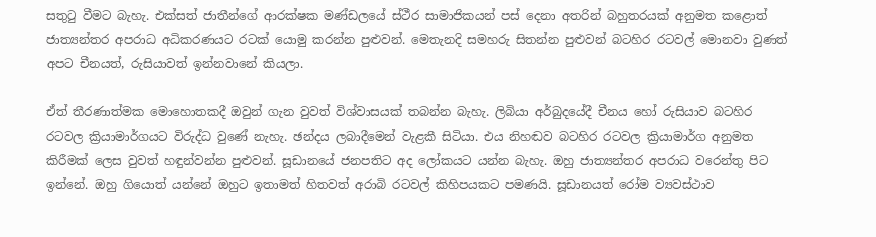සතුටු වීමට බැහැ. එක්සත් ජාතීන්ගේ ආරක්ෂක මණ්ඩලයේ ස්ථීර සාමාජිකයන් පස් දෙනා අතරින් බහුතරයක් අනුමත කළොත් ජාත්‍යන්තර අපරාධ අධිකරණයට රටක් යොමු කරන්න පුළුවන්. මෙතැනදි සමහරු සිතන්න පුළුවන් බටහිර රටවල් මොනවා වුණත් අපට චීනයත්, රුසියාවත් ඉන්නවානේ කියලා.

ඒත් තීරණාත්මක මොහොතකදී ඔවුන් ගැන වුවත් විශ්වාසයක් තබන්න බැහැ. ලිබියා අර්බුදයේදී චීනය හෝ රුසියාව බටහිර රටවල ක්‍රියාමාර්ගයට විරුද්ධ වුණේ නැහැ. ඡන්දය ලබාදීමෙන් වැළකී සිටියා. එය නිහඬව බටහිර රටවල ක්‍රියාමාර්ග අනුමත කිරීමක් ලෙස වුවත් හඳුන්වන්න පුළුවන්. සූඩානයේ ජනපතිට අද ලෝකයට යන්න බැහැ. ඔහු ජාත්‍යන්තර අපරාධ වරෙන්තු පිට ඉන්නේ. ඔහු ගියොත් යන්නේ ඔහුට ඉතාමත් හිතවත් අරාබි රටවල් කිහිපයකට පමණයි. සූඩානයත් රෝම ව්‍යවස්ථාව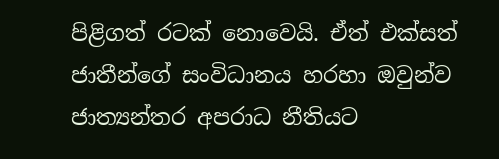පිළිගත් රටක් නොවෙයි. ඒත් එක්සත් ජාතීන්ගේ සංවිධානය හරහා ඔවුන්ව ජාත්‍යන්තර අපරාධ නීතියට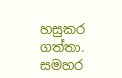හසුකර ගත්තා. සමහර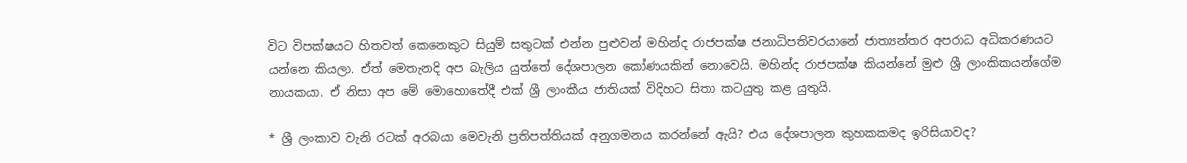විට විපක්ෂයට හිතවත් කෙනෙකුට සියුම් සතුටක් එන්න පුළුවන් මහින්ද රාජපක්ෂ ජනාධිපතිවරයානේ ජාත්‍යන්තර අපරාධ අධිකරණයට යන්නෙ කියලා. ඒත් මෙතැනදි අප බැලිය යුත්තේ දේශපාලන කෝණයකින් නොවෙයි. මහින්ද රාජපක්ෂ කියන්නේ මුළු ශ්‍රී ලාංකිකයන්ගේම නායකයා. ඒ නිසා අප මේ මොහොතේදී එක් ශ්‍රී ලාංකීය ජාතියක් විදිහට සිතා කටයුතු කළ යුතුයි.

* ශ්‍රී ලංකාව වැනි රටක් අරබයා මෙවැනි ප්‍රතිපත්තියක් අනුගමනය කරන්නේ ඇයි? එය දේශපාලන කුහකකමද ඉරිසියාවද?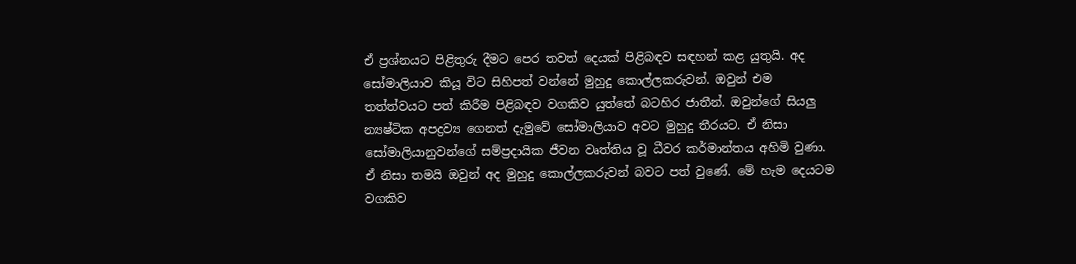ඒ ප්‍රශ්නයට පිළිතුරු දීමට පෙර තවත් දෙයක් පිළිබඳව සඳහන් කළ යුතුයි. අද සෝමාලියාව කියූ විට සිහිපත් වන්නේ මුහුදු කොල්ලකරුවන්. ඔවුන් එම තත්ත්වයට පත් කිරීම පිළිබඳව වගකිව යුත්තේ බටහිර ජාතීන්. ඔවුන්ගේ සියලු න්‍යෂ්ටික අපද්‍රව්‍ය ගෙනත් දැමුවේ සෝමාලියාව අවට මුහුදු තීරයට. ඒ නිසා සෝමාලියානුවන්ගේ සම්ප්‍රදායික ජීවන වෘත්තිය වූ ධීවර කර්මාන්තය අහිමි වුණා. ඒ නිසා තමයි ඔවුන් අද මුහුදු කොල්ලකරුවන් බවට පත් වුණේ. මේ හැම දෙයටම වගකිව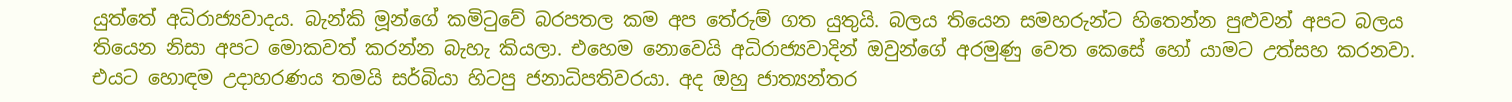යුත්තේ අධිරාජ්‍යවාදය. බැන්කි මූන්ගේ කමිටුවේ බරපතල කම අප තේරුම් ගත යුතුයි. බලය තියෙන සමහරුන්ට හිතෙන්න පුළුවන් අපට බලය තියෙන නිසා අපට මොකවත් කරන්න බැහැ කියලා. එහෙම නොවෙයි අධිරාජ්‍යවාදින් ඔවුන්ගේ අරමුණු වෙත කෙසේ හෝ යාමට උත්සහ කරනවා. එයට හොඳම උදාහරණය තමයි සර්බියා හිටපු ජනාධිපතිවරයා. අද ඔහු ජාත්‍යන්තර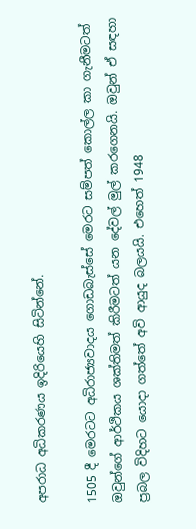අපරාධ අධිකරණය ඉදිරියෙහි සිටින්නේ.

1505 දී මෙරටට අධිරාජ්‍යවාදය ගොඩබැස්සේ මෙරට සම්පත් කොල්ල කා ගැනීමටත් ඔවුන්ගේ ආර්ථිකය ශක්තිමත් කිරීමටත් යන දේවල් මුල් කරගෙනයි. ඔවුන් ඒ සඳහා ප්‍රබල විදිහට යොදා ගත්තේ අවි ආයුද බලයයි. එහෙත් 1948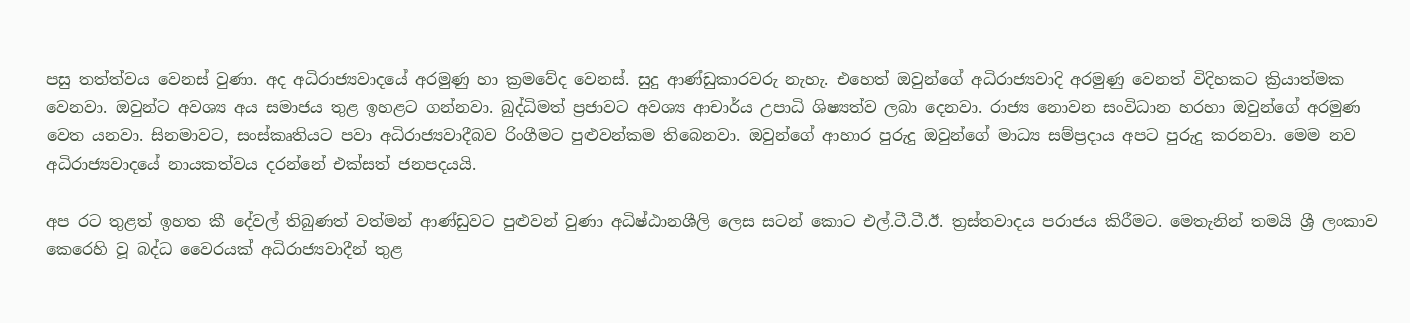පසු තත්ත්වය වෙනස් වුණා. අද අධිරාජ්‍යවාදයේ අරමුණු හා ක්‍රමවේද වෙනස්. සුදු ආණ්ඩුකාරවරු නැහැ. එහෙත් ඔවුන්ගේ අධිරාජ්‍යවාදි අරමුණු වෙනත් විදිහකට ක්‍රියාත්මක වෙනවා. ඔවුන්ට අවශ්‍ය අය සමාජය තුළ ඉහළට ගන්නවා. බුද්ධිමත් ප්‍රජාවට අවශ්‍ය ආචාර්ය උපාධි ශිෂ්‍යත්ව ලබා දෙනවා. රාජ්‍ය නොවන සංවිධාන හරහා ඔවුන්ගේ අරමුණ වෙත යනවා. සිනමාවට, සංස්කෘතියට පවා අධිරාජ්‍යවාදීබව රිංගීමට පුළුවන්කම තිබෙනවා. ඔවුන්ගේ ආහාර පුරුදු ඔවුන්ගේ මාධ්‍ය සම්ප්‍රදාය අපට පුරුදු කරනවා. මෙම නව අධිරාජ්‍යවාදයේ නායකත්වය දරන්නේ එක්සත් ජනපදයයි.

අප රට තුළත් ඉහත කී දේවල් තිබුණත් වත්මන් ආණ්ඩුවට පුළුවන් වුණා අධිෂ්ඨානශීලි ලෙස සටන් කොට එල්.ටී.ටී.ඊ. ත්‍රස්තවාදය පරාජය කිරීමට. මෙතැනින් තමයි ශ්‍රී ලංකාව කෙරෙහි වූ බද්ධ වෛරයක් අධිරාජ්‍යවාදීන් තුළ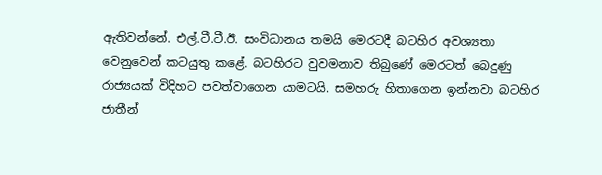ඇතිවන්නේ. එල්.ටී.ටී.ඊ. සංවිධානය තමයි මෙරටදී බටහිර අවශ්‍යතා වෙනුවෙන් කටයුතු කළේ. බටහිරට වුවමනාව තිබුණේ මෙරටත් බෙදුණු රාජ්‍යයක් විදිහට පවත්වාගෙන යාමටයි. සමහරු හිතාගෙන ඉන්නවා බටහිර ජාතීන්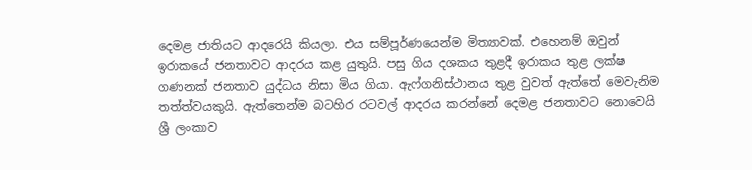දෙමළ ජාතියට ආදරෙයි කියලා. එය සම්පූර්ණයෙන්ම මිත්‍යාවක්. එහෙනම් ඔවුන් ඉරාකයේ ජනතාවට ආදරය කළ යුතුයි. පසු ගිය දශකය තුළදී ඉරාකය තුළ ලක්ෂ ගණනක් ජනතාව යුද්ධය නිසා මිය ගියා. ඇෆ්ගනිස්ථානය තුළ වුවත් ඇත්තේ මෙවැනිම තත්ත්වයකුයි. ඇත්තෙන්ම බටහිර රටවල් ආදරය කරන්නේ දෙමළ ජනතාවට නොවෙයි ශ්‍රී ලංකාව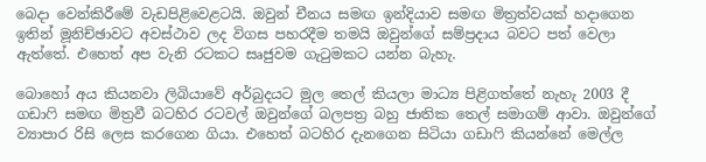බෙදා වෙන්කිරීමේ වැඩපිළිවෙළටයි. ඔවුන් චීනය සමඟ ඉන්දියාව සමඟ මිත්‍රත්වයක් හදාගෙන ඉතින් මූනිච්ඡාවට අවස්ථාව ලද විගස පහරදීම තමයි ඔවුන්ගේ සම්ප්‍රදාය බවට පත් වෙලා ඇත්තේ. එහෙත් අප වැනි රටකට සෘජුවම ගැටුමකට යන්න බැහැ.

බොහෝ අය කියනවා ලිබියාවේ අර්බුදයට මුල තෙල් කියලා මාධ්‍ය පිළිගත්තේ නැහැ 2003 දී ගඩාෆි සමඟ මිත්‍රවී බටහිර රටවල් ඔවුන්ගේ බලපත්‍ර බහු ජාතික තෙල් සමාගම් ආවා. ඔවුන්ගේ ව්‍යාපාර රිසි ලෙස කරගෙන ගියා. එහෙත් බටහිර දැනගෙන සිටියා ගඩාෆි කියන්නේ මෙල්ල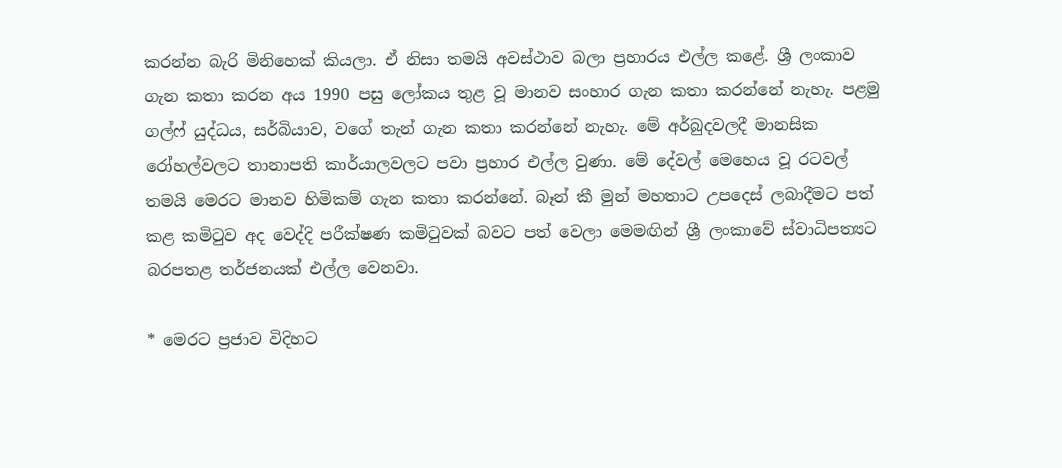කරන්න බැරි මිනිහෙක් කියලා. ඒ නිසා තමයි අවස්ථාව බලා ප්‍රහාරය එල්ල කළේ. ශ්‍රී ලංකාව ගැන කතා කරන අය 1990 පසු ලෝකය තුළ වූ මානව සංහාර ගැන කතා කරන්නේ නැහැ. පළමු ගල්ෆ් යුද්ධය, සර්බියාව, වගේ තැන් ගැන කතා කරන්නේ නැහැ. මේ අර්බුදවලදී මානසික රෝහල්වලට තානාපති කාර්යාලවලට පවා ප්‍රහාර එල්ල වුණා. මේ දේවල් මෙහෙය වූ රටවල් තමයි මෙරට මානව හිමිකම් ගැන කතා කරන්නේ. බෑන් කී මුන් මහතාට උපදෙස් ලබාදීමට පත් කළ කමිටුව අද වෙද්දි පරීක්ෂණ කමිටුවක් බවට පත් වෙලා මෙමඟින් ශ්‍රී ලංකාවේ ස්වාධිපත්‍යට බරපතළ තර්ජනයක් එල්ල වෙනවා.

* මෙරට ප්‍රජාව විදිහට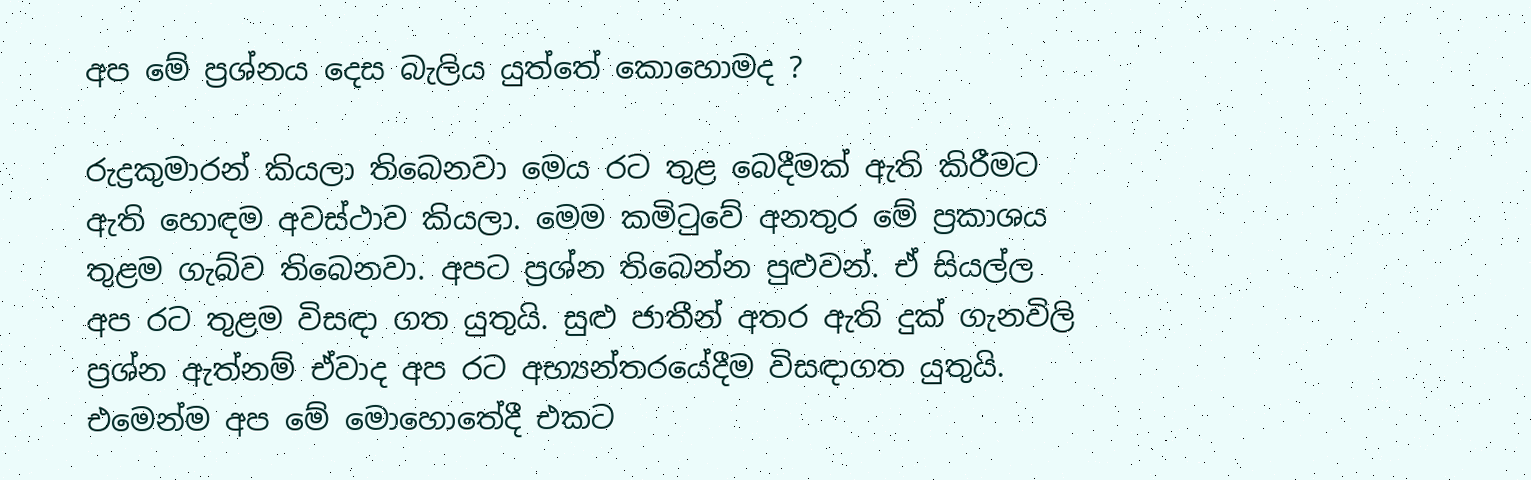අප මේ ප්‍රශ්නය දෙස බැලිය යුත්තේ කොහොමද ?

රුද්‍රකුමාරන් කියලා තිබෙනවා මෙය රට තුළ බෙදීමක් ඇති කිරීමට ඇති හොඳම අවස්ථාව කියලා. මෙම කමිටුවේ අනතුර මේ ප්‍රකාශය තුළම ගැබ්ව තිබෙනවා. අපට ප්‍රශ්න තිබෙන්න පුළුවන්. ඒ සියල්ල අප රට තුළම විසඳා ගත යුතුයි. සුළු ජාතීන් අතර ඇති දුක් ගැනවිලි ප්‍රශ්න ඇත්නම් ඒවාද අප රට අභ්‍යන්තරයේදීම විසඳාගත යුතුයි. එමෙන්ම අප මේ මොහොතේදී එකට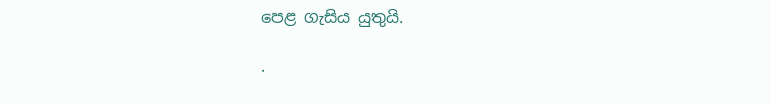පෙළ ගැසිය යුතුයි.

.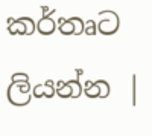කර්තෘට ලියන්න |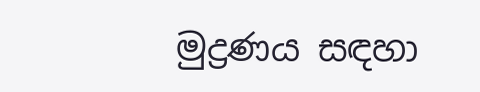මුද්‍රණය සඳහා